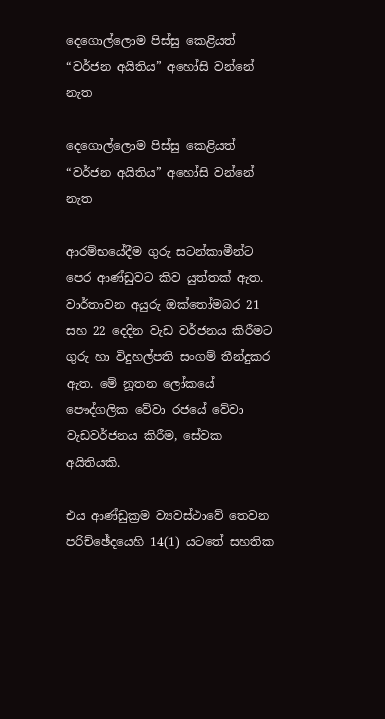දෙගොල්ලොම පිස්සු කෙළියත් “වර්ජන අයිතිය” අහෝසි වන්නේ නැත

දෙගොල්ලොම පිස්සු කෙළියත් “වර්ජන අයිතිය” අහෝසි වන්නේ නැත

ආරම්භයේදීම ගුරු සටන්කාමීන්ට පෙර ආණ්ඩුවට කිව යුත්තක් ඇත. වාර්තාවන අයුරු ඔක්තෝමබර 21 සහ 22 දෙදින වැඩ වර්ජනය කිරීමට ගුරු හා විදුහල්පති සංගම් තීන්දුකර ඇත. මේ නූතන ලෝකයේ පෞද්ගලික වේවා රජයේ වේවා වැඩවර්ජනය කිරීම, සේවක අයිතියකි.

එය ආණ්ඩුක්‍රම ව්‍යවස්ථාවේ තෙවන පරිච්ඡේදයෙහි 14(1) යටතේ සහතික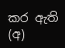කර ඇති (අ)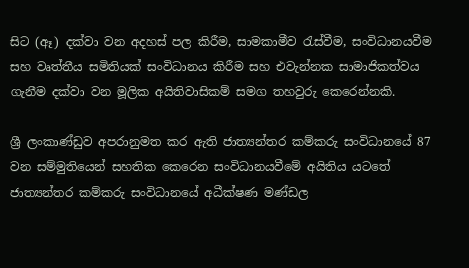සිට (ඈ) දක්වා වන අදහස් පල කිරීම, සාමකාමීව රැස්වීම, සංවිධානයවීම සහ වෘත්තීය සමිතියක් සංවිධානය කිරීම සහ එවැන්නක සාමාජිකත්වය ගැනීම දක්වා වන මූලික අයිතිවාසිකම් සමග තහවුරු කෙරෙන්නකි.

ශ්‍රී ලංකාණ්ඩුව අපරානුමත කර ඇති ජාත්‍යන්තර කම්කරු සංවිධානයේ 87 වන සම්මුතියෙන් සහතික කෙරෙන සංවිධානයවීමේ අයිතිය යටතේ ජාත්‍යන්තර කම්කරු සංවිධානයේ අධීක්ෂණ මණ්ඩල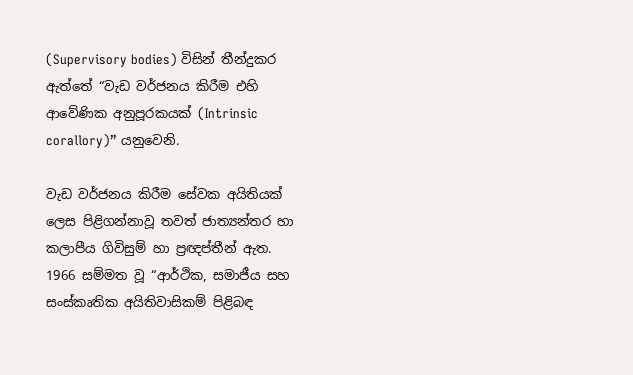(Supervisory bodies) විසින් තීන්දුකර ඇත්තේ “වැඩ වර්ජනය කිරීම එහි ආවේණික අනුපූරකයක් (Intrinsic corallory)” යනුවෙනි.

වැඩ වර්ජනය කිරීම සේවක අයිතියක් ලෙස පිළිගන්නාවූ තවත් ජාත්‍යන්තර හා කලාපීය ගිවිසුම් හා ප්‍රඥප්තීන් ඇත. 1966 සම්මත වූ “ආර්ථික, සමාජීය සහ සංස්කෘතික අයිතිවාසිකම් පිළිබඳ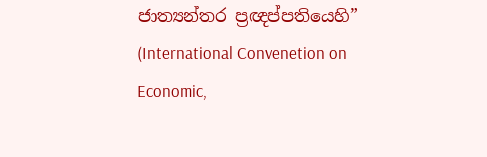ජාත්‍යන්තර ප්‍රඥප්පතියෙහි” (International Convenetion on Economic,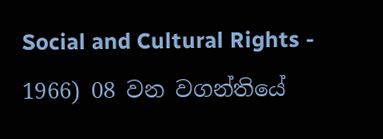Social and Cultural Rights - 1966) 08 වන වගන්තියේ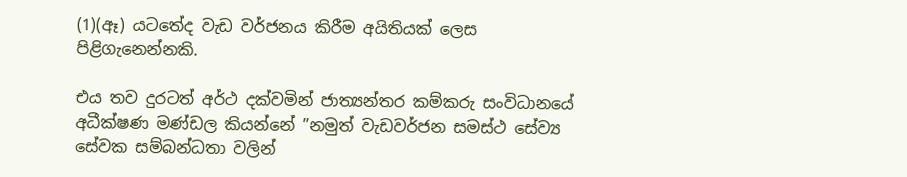(1)(ඈ) යටතේද වැඩ වර්ජනය කිරීම අයිතියක් ලෙස පිළිගැනෙන්නකි.

එය තව දුරටත් අර්ථ දක්වමින් ජාත්‍යන්තර කම්කරු සංවිධානයේ අධීක්ෂණ මණ්ඩල කියන්නේ ”නමුත් වැඩවර්ජන සමස්ථ සේව්‍ය සේවක සම්බන්ධතා වලින්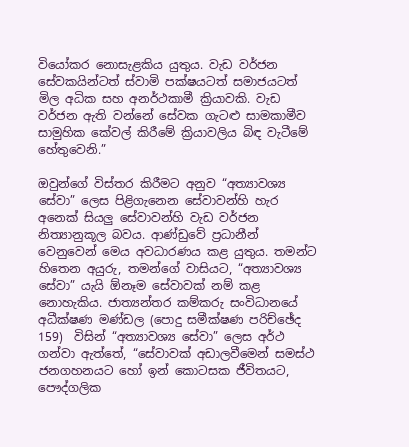වියෝකර නොසැළකිය යුතුය. වැඩ වර්ජන සේවකයින්ටත් ස්වාමි පක්ෂයටත් සමාජයටත් මිල අධික සහ අනර්ථකාමී ක්‍රියාවකි. වැඩ වර්ජන ඇති වන්නේ සේවක ගැටළු සාමකාමීව සාමුහික කේවල් කිරීමේ ක්‍රියාවලිය බිඳ වැටීමේ හේතුවෙනි.”

ඔවුන්ගේ විස්තර කිරීමට අනුව “අත්‍යාවශ්‍ය සේවා” ලෙස පිළිගැනෙන සේවාවන්හි හැර අනෙක් සියලු සේවාවන්හි වැඩ වර්ජන නිත්‍යානුකූල බවය. ආණ්ඩුවේ ප්‍රධානීන් වෙනුවෙන් මෙය අවධාරණය කළ යුතුය. තමන්ට හිතෙන අයුරු, තමන්ගේ වාසියට, “අත්‍යාවශ්‍ය සේවා” යැයි ඕනෑම සේවාවක් නම් කළ නොහැකිය. ජාත්‍යන්තර කම්කරු සංවිධානයේ අධීක්ෂණ මණ්ඩල (පොදු සමීක්ෂණ පරිච්ඡේද 159)  විසින් “අත්‍යාවශ්‍ය සේවා” ලෙස අර්ථ ගන්වා ඇත්තේ, “සේවාවක් අඩාලවීමෙන් සමස්ථ ජනගහනයට හෝ ඉන් කොටසක ජීවිතයට, පෞද්ගලික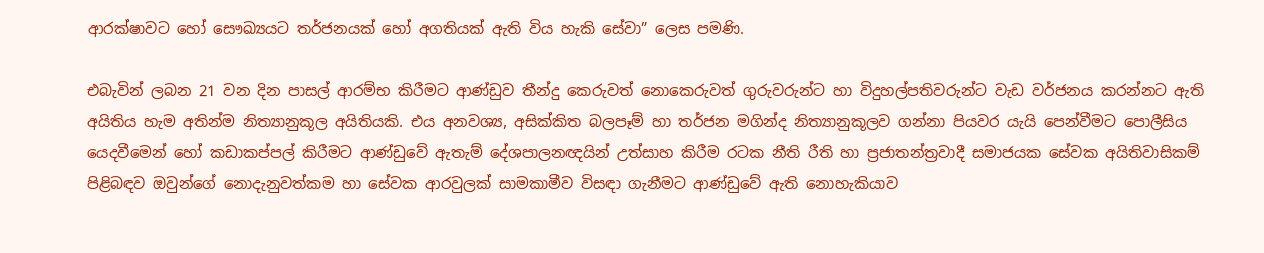ආරක්ෂාවට හෝ සෞඛ්‍යයට තර්ජනයක් හෝ අගතියක් ඇති විය හැකි සේවා” ලෙස පමණි.

එබැවින් ලබන 21 වන දින පාසල් ආරම්භ කිරීමට ආණ්ඩුව තීන්දු කෙරුවත් නොකෙරුවත් ගුරුවරුන්ට හා විදුහල්පතිවරුන්ට වැඩ වර්ජනය කරන්නට ඇති අයිතිය හැම අතින්ම නිත්‍යානුකූල අයිතියකි. එය අනවශ්‍ය, අසික්කිත බලපෑම් හා තර්ජන මගින්ද නිත්‍යානුකූලව ගන්නා පියවර යැයි පෙන්වීමට පොලීසිය යෙදවීමෙන් හෝ කඩාකප්පල් කිරීමට ආණ්ඩුවේ ඇතැම් දේශපාලනඥයින් උත්සාහ කිරීම රටක නීති රීති හා ප්‍රජාතන්ත්‍රවාදී සමාජයක සේවක අයිතිවාසිකම් පිළිබඳව ඔවුන්ගේ නොදැනුවත්කම හා සේවක ආරවුලක් සාමකාමීව විසඳා ගැනීමට ආණ්ඩුවේ ඇති නොහැකියාව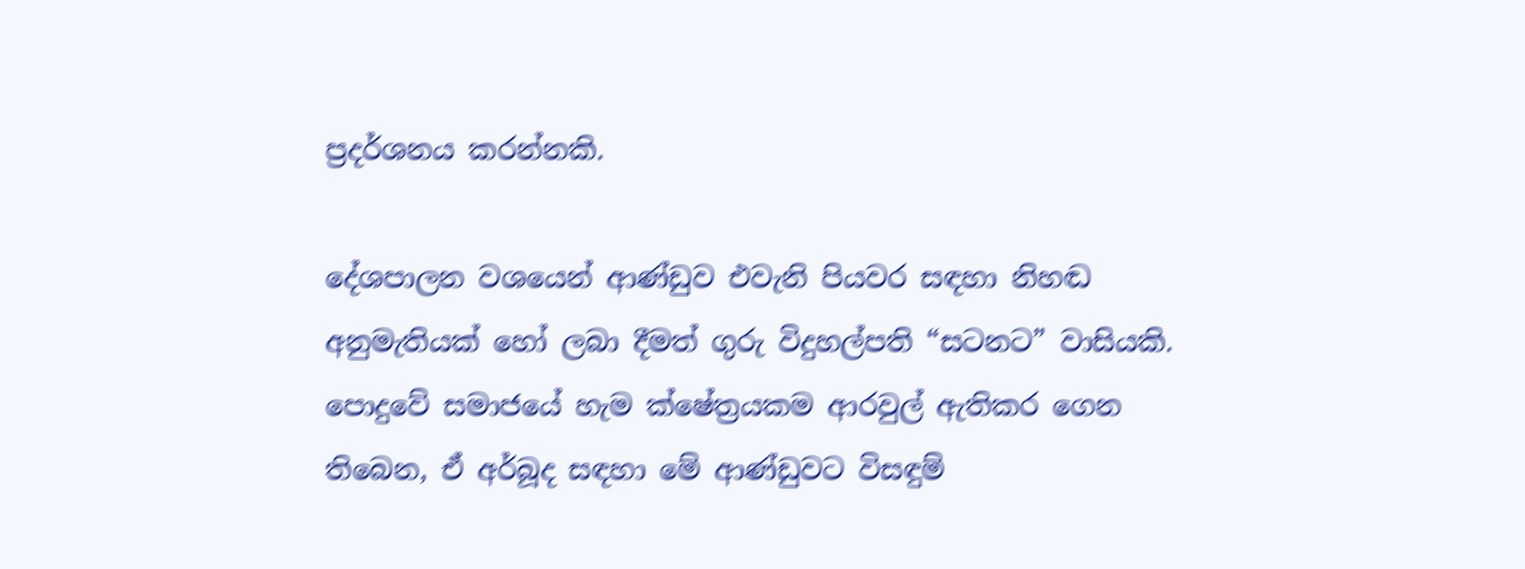ප්‍රදර්ශනය කරන්නකි.

දේශපාලන වශයෙන් ආණ්ඩුව එවැනි පියවර සඳහා නිහඬ අනුමැතියක් හෝ ලබා දීමත් ගුරු විදුහල්පති “සටනට” වාසියකි. පොදුවේ සමාජයේ හැම ක්ෂේත්‍රයකම ආරවුල් ඇතිකර ගෙන තිබෙන, ඒ අර්බූද සඳහා මේ ආණ්ඩුවට විසඳුම්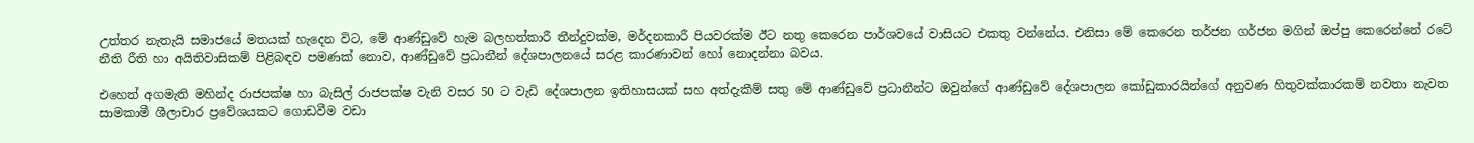උත්තර නැතැයි සමාජයේ මතයක් හැදෙන විට, මේ ආණ්ඩුවේ හැම බලහත්කාරී තීන්දුවක්ම, මර්දනකාරී පියවරක්ම ඊට නතු කෙරෙන පාර්ශවයේ වාසියට එකතු වන්නේය. එනිසා මේ කෙරෙන තර්ජන ගර්ජන මගින් ඔප්පු කෙරෙන්නේ රටේ නීති රීති හා අයිතිවාසිකම් පිළිබඳව පමණක් නොව, ආණ්ඩුවේ ප්‍රධානීන් දේශපාලනයේ සරළ කාරණාවන් හෝ නොදන්නා බවය.

එහෙත් අගමැති මහින්ද රාජපක්ෂ හා බැසිල් රාජපක්ෂ වැනි වසර 50 ට වැඩි දේශපාලන ඉතිහාසයක් සහ අත්දැකීම් සතු මේ ආණ්ඩුවේ ප්‍රධානීන්ට ඔවුන්ගේ ආණ්ඩුවේ දේශපාලන කෝඩුකාරයින්ගේ අනුවණ හිතුවක්කාරකම් නවතා නැවත සාමකාමී ශීලාචාර ප්‍රවේශයකට ගොඩවීම වඩා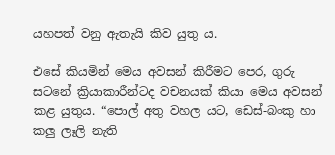යහපත් වනු ඇතැයි කිව යුතු ය.

එසේ කියමින් මෙය අවසන් කිරීමට පෙර, ගුරු සටනේ ක්‍රියාකාරීන්ටද වචනයක් කියා මෙය අවසන් කළ යුතුය. “පොල් අතු වහල යට, ඩෙස්-බංකු හා කලු ලෑලි නැති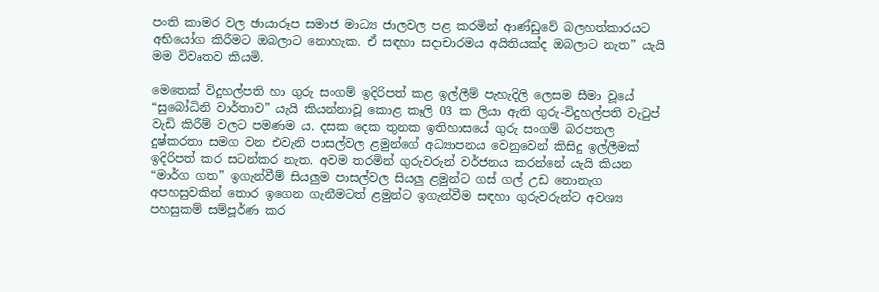පංති කාමර වල ඡායාරූප සමාජ මාධ්‍ය ජාලවල පළ කරමින් ආණ්ඩුවේ බලහත්කාරයට අභියෝග කිරීමට ඔබලාට නොහැක. ඒ සඳහා සදාචාරමය අයිතියක්ද ඔබලාට නැත” යැයි මම විවෘතව කියමි.

මෙතෙක් විදුහල්පති හා ගුරු සංගම් ඉදිරිපත් කළ ඉල්ලීම් පැහැදිලි ලෙසම සීමා වූයේ “සුබෝධිනි වාර්තාව” යැයි කියන්නාවූ කොළ කෑලි 03 ක ලියා ඇති ගුරු-විදුහල්පති වැටුප් වැඩි කිරීම් වලට පමණම ය. දසක දෙක තුනක ඉතිහාසයේ ගුරු සංගම් බරපතල දුෂ්කරතා සමග වන එවැනි පාසල්වල ළමුන්ගේ අධ්‍යාපනය වෙනුවෙන් කිසිදු ඉල්ලීමක් ඉදිරිපත් කර සටන්කර නැත. අවම තරමින් ගුරුවරුන් වර්ජනය කරන්නේ යැයි කියන “මාර්ග ගත” ඉගැන්වීම් සියලුම පාසල්වල සියලු ළමුන්ට ගස් ගල් උඩ නොනැග අපහසුවකින් තොර ඉගෙන ගැනීමටත් ළමුන්ට ඉගැන්වීම සඳහා ගුරුවරුන්ට අවශ්‍ය පහසුකම් සම්පූර්ණ කර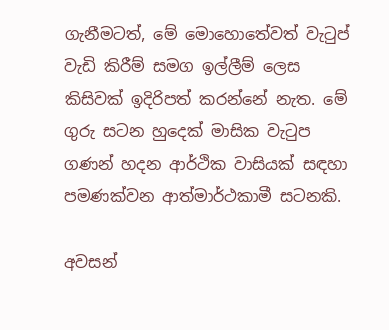ගැනීමටත්, මේ මොහොතේවත් වැටුප් වැඩි කිරීම් සමග ඉල්ලීම් ලෙස කිසිවක් ඉදිරිපත් කරන්නේ නැත. මේ ගුරු සටන හුදෙක් මාසික වැටුප ගණන් හදන ආර්ථික වාසියක් සඳහා පමණක්වන ආත්මාර්ථකාමී සටනකි.

අවසන්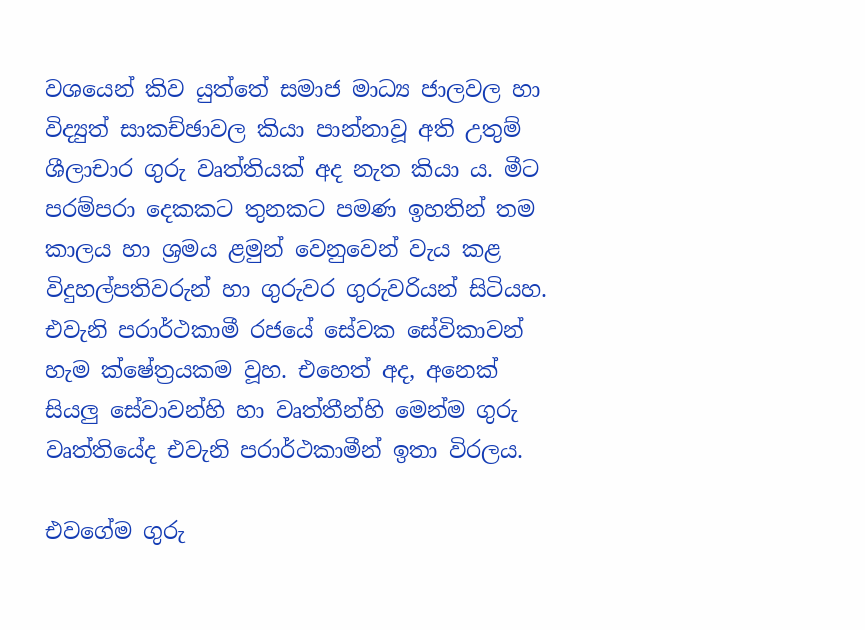වශයෙන් කිව යුත්තේ සමාජ මාධ්‍ය ජාලවල හා විද්‍යුත් සාකච්ඡාවල කියා පාන්නාවූ අති උතුම් ශීලාචාර ගුරු වෘත්තියක් අද නැත කියා ය. මීට පරම්පරා දෙකකට තුනකට පමණ ඉහතින් තම කාලය හා ශ්‍රමය ළමුන් වෙනුවෙන් වැය කළ විදුහල්පතිවරුන් හා ගුරුවර ගුරුවරියන් සිටියහ. එවැනි පරාර්ථකාමී රජයේ සේවක සේවිකාවන් හැම ක්ෂේත්‍රයකම වූහ. එහෙත් අද, අනෙක් සියලු සේවාවන්හි හා වෘත්තීන්හි මෙන්ම ගුරු වෘත්තියේද එවැනි පරාර්ථකාමීන් ඉතා විරලය.

එවගේම ගුරු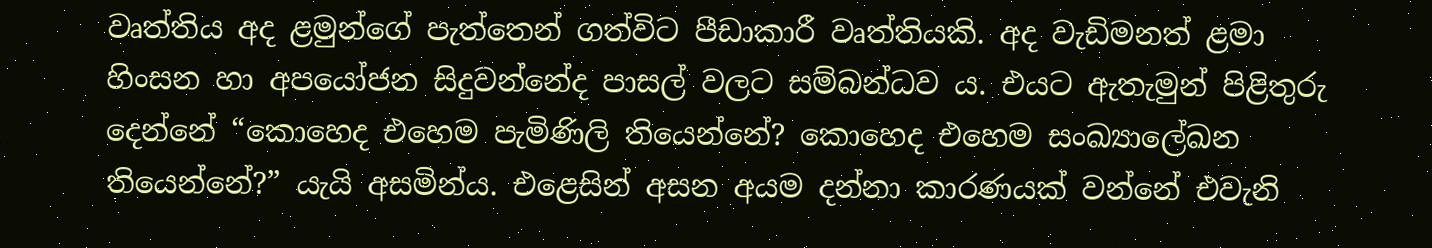වෘත්තිය අද ළමුන්ගේ පැත්තෙන් ගත්විට පීඩාකාරී වෘත්තියකි. අද වැඩිමනත් ළමා හිංසන හා අපයෝජන සිදුවන්නේද පාසල් වලට සම්බන්ධව ය. එයට ඇතැමුන් පිළිතුරු දෙන්නේ “කොහෙද එහෙම පැමිණිලි තියෙන්නේ? කොහෙද එහෙම සංඛ්‍යාලේඛන තියෙන්නේ?” යැයි අසමින්ය. එළෙසින් අසන අයම දන්නා කාරණයක් වන්නේ එවැනි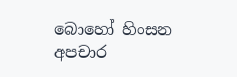බොහෝ හිංසන අපචාර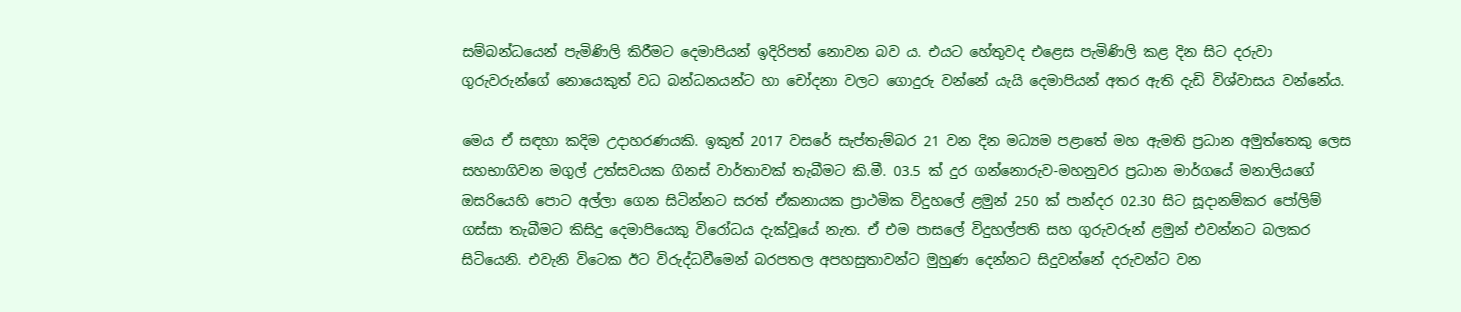සම්බන්ධයෙන් පැමිණිලි කිරීමට දෙමාපියන් ඉදිරිපත් නොවන බව ය. එයට හේතුවද එළෙස පැමිණිලි කළ දින සිට දරුවා ගුරුවරුන්ගේ නොයෙකුත් වධ බන්ධනයන්ට හා චෝදනා වලට ගොදුරු වන්නේ යැයි දෙමාපියන් අතර ඇති දැඩි විශ්වාසය වන්නේය.

මෙය ඒ සඳහා කදිම උදාහරණයකි. ඉකුත් 2017 වසරේ සැප්තැම්බර 21 වන දින මධ්‍යම පළාතේ මහ ඇමති ප්‍රධාන අමුත්තෙකු ලෙස සහභාගිවන මගුල් උත්සවයක ගිනස් වාර්තාවක් තැබීමට කි.මී. 03.5 ක් දුර ගන්නොරුව-මහනුවර ප්‍රධාන මාර්ගයේ මනාලියගේ ඔසරියෙහි පොට අල්ලා ගෙන සිටින්නට සරත් ඒකනායක ප්‍රාථමික විදුහලේ ළමුන් 250 ක් පාන්දර 02.30 සිට සූදානම්කර පෝලිම් ගස්සා තැබීමට කිසිදු දෙමාපියෙකු විරෝධය දැක්වූයේ නැත. ඒ එම පාසලේ විදුහල්පති සහ ගුරුවරුන් ළමුන් එවන්නට බලකර සිටියෙනි. එවැනි විටෙක ඊට විරුද්ධවීමෙන් බරපතල අපහසුතාවන්ට මුහුණ දෙන්නට සිදුවන්නේ දරුවන්ට වන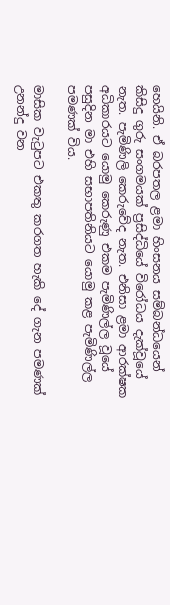හෙයිනි. ඒ බරපතල ළමා හිංසනය සම්බන්ධයෙන් කිසිදු ගුරු සංගමයක් ප්‍රසිද්ධියේ විරෝධය දැක්වූයේ නැත. පැමිණිලි කෙරුවේද නැත. එනිසා ළමා ආරක්ෂක අධිකාරයට යොමු කෙරුණු එකම පැමිණිල්ල වූයේ පසුදින මා එහි සභාපතිනියට යොමු කළ පැමිණිල්ල පමණක් විය.

මාසික වැටුපට එකතු කරගත හැකි දේ ගැන පමණක් උනන්දු වන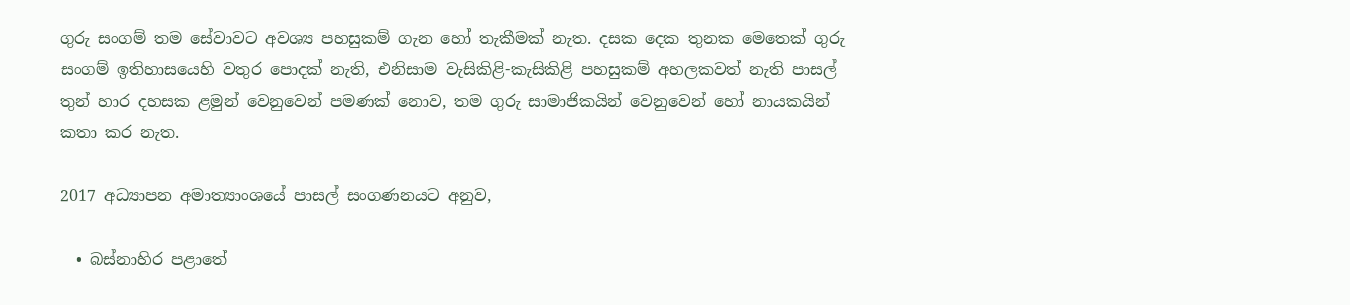ගුරු සංගම් තම සේවාවට අවශ්‍ය පහසුකම් ගැන හෝ තැකීමක් නැත. දසක දෙක තුනක මෙතෙක් ගුරු සංගම් ඉතිහාසයෙහි වතුර පොදක් නැති, එනිසාම වැසිකිළි-කැසිකිළි පහසුකම් අහලකවත් නැති පාසල් තුන් හාර දහසක ළමුන් වෙනුවෙන් පමණක් නොව, තම ගුරු සාමාජිකයින් වෙනුවෙන් හෝ නායකයින් කතා කර නැත.

2017 අධ්‍යාපන අමාත්‍යාංශයේ පාසල් සංගණනයට අනුව,

  • බස්නාහිර පළාතේ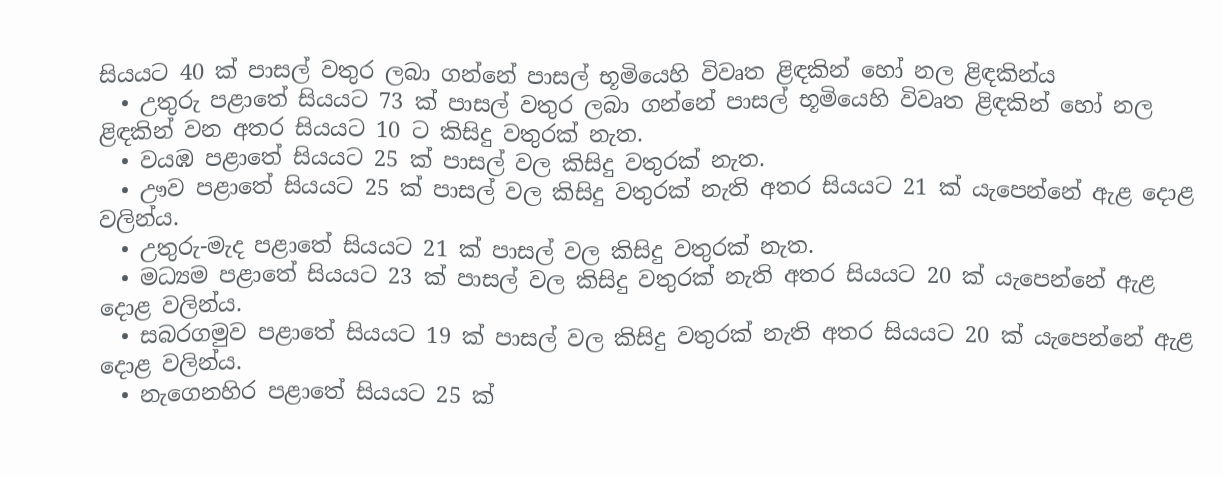සියයට 40 ක් පාසල් වතුර ලබා ගන්නේ පාසල් භූමියෙහි විවෘත ළිඳකින් හෝ නල ළිඳකින්ය
  • උතුරු පළාතේ සියයට 73 ක් පාසල් වතුර ලබා ගන්නේ පාසල් භූමියෙහි විවෘත ළිඳකින් හෝ නල ළිඳකින් වන අතර සියයට 10 ට කිසිදු වතුරක් නැත.
  • වයඹ පළාතේ සියයට 25 ක් පාසල් වල කිසිදු වතුරක් නැත.
  • ඌව පළාතේ සියයට 25 ක් පාසල් වල කිසිදු වතුරක් නැති අතර සියයට 21 ක් යැපෙන්නේ ඇළ දොළ වලින්ය.
  • උතුරු-මැද පළාතේ සියයට 21 ක් පාසල් වල කිසිදු වතුරක් නැත.
  • මධ්‍යම පළාතේ සියයට 23 ක් පාසල් වල කිසිදු වතුරක් නැති අතර සියයට 20 ක් යැපෙන්නේ ඇළ දොළ වලින්ය.
  • සබරගමුව පළාතේ සියයට 19 ක් පාසල් වල කිසිදු වතුරක් නැති අතර සියයට 20 ක් යැපෙන්නේ ඇළ දොළ වලින්ය.
  • නැගෙනහිර පළාතේ සියයට 25 ක්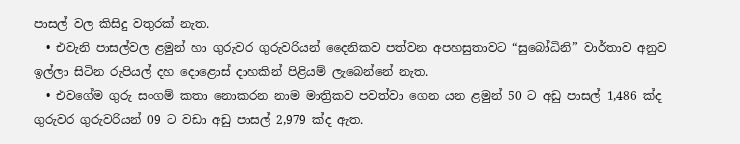පාසල් වල කිසිදු වතුරක් නැත.
  • එවැනි පාසල්වල ළමුන් හා ගුරුවර ගුරුවරියන් දෛනිකව පත්වන අපහසුතාවට “සුබෝධිනි” වාර්තාව අනුව ඉල්ලා සිටින රුපියල් දහ දොළොස් දාහකින් පිළියම් ලැබෙන්නේ නැත.
  • එවගේම ගුරු සංගම් කතා නොකරන නාම මාත්‍රිකව පවත්වා ගෙන යන ළමුන් 50 ට අඩු පාසල් 1,486 ක්ද ගුරුවර ගුරුවරියන් 09 ට වඩා අඩු පාසල් 2,979 ක්ද ඇත.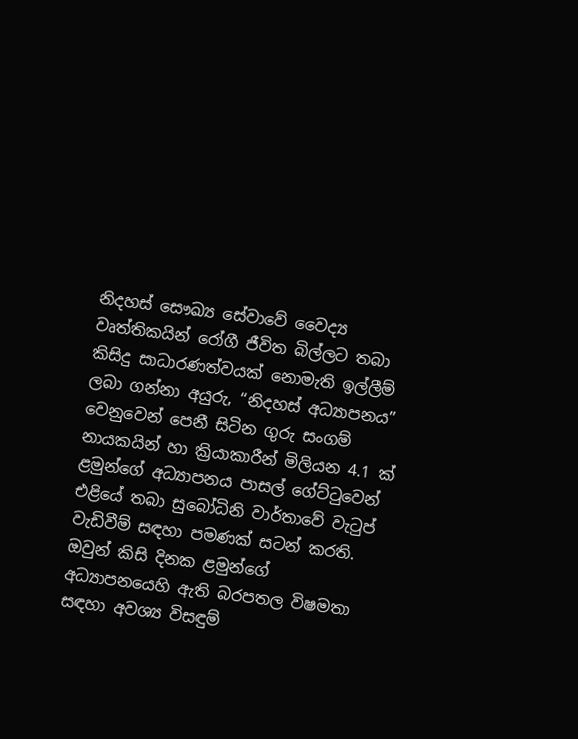නිදහස් සෞඛ්‍ය සේවාවේ වෛද්‍ය වෘත්තිකයින් රෝගී ජීවිත බිල්ලට තබා කිසිදු සාධාරණත්වයක් නොමැති ඉල්ලීම් ලබා ගන්නා අයුරු, “නිදහස් අධ්‍යාපනය” වෙනුවෙන් පෙනී සිටින ගුරු සංගම් නායකයින් හා ක්‍රියාකාරීන් මිලියන 4.1 ක් ළමුන්ගේ අධ්‍යාපනය පාසල් ගේට්ටුවෙන් එළියේ තබා සුබෝධිනි වාර්තාවේ වැටුප් වැඩිවීම් සඳහා පමණක් සටන් කරති. ඔවුන් කිසි දිනක ළමුන්ගේ අධ්‍යාපනයෙහි ඇති බරපතල විෂමතා සඳහා අවශ්‍ය විසඳුම්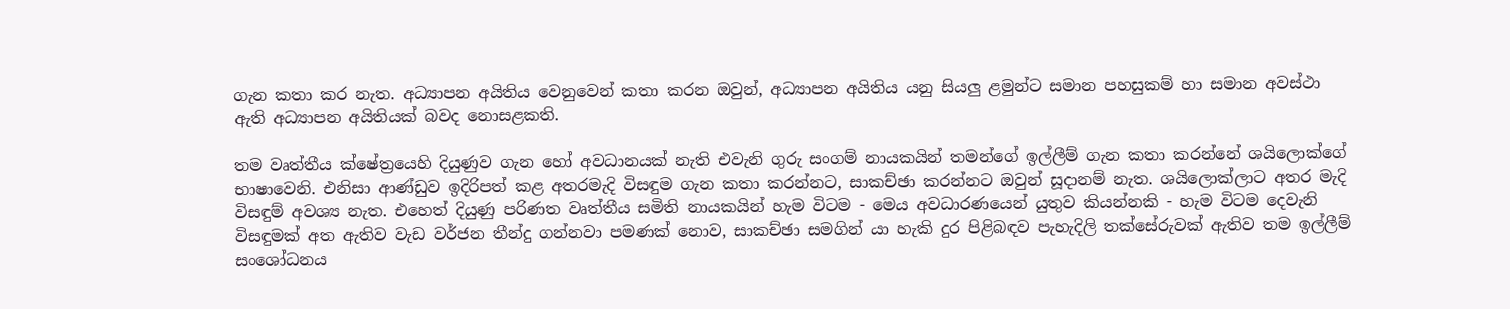ගැන කතා කර නැත. අධ්‍යාපන අයිතිය වෙනුවෙන් කතා කරන ඔවුන්, අධ්‍යාපන අයිතිය යනු සියලු ළමුන්ට සමාන පහසුකම් හා සමාන අවස්ථා ඇති අධ්‍යාපන අයිතියක් බවද නොසළකති.

තම වෘත්තීය ක්ෂේත්‍රයෙහි දියුණුව ගැන හෝ අවධානයක් නැති එවැනි ගුරු සංගම් නායකයින් තමන්ගේ ඉල්ලීම් ගැන කතා කරන්නේ ශයිලොක්ගේ භාෂාවෙනි. එනිසා ආණ්ඩුව ඉදිරිපත් කළ අතරමැදි විසඳුම ගැන කතා කරන්නට, සාකච්ඡා කරන්නට ඔවුන් සූදානම් නැත. ශයිලොක්ලාට අතර මැදි විසඳුම් අවශ්‍ය නැත. එහෙත් දියුණු පරිණත වෘත්තීය සමිති නායකයින් හැම විටම - මෙය අවධාරණයෙන් යුතුව කියන්නකි - හැම විටම දෙවැනි විසඳුමක් අත ඇතිව වැඩ වර්ජන තීන්දු ගන්නවා පමණක් නොව, සාකච්ඡා සමගින් යා හැකි දුර පිළිබඳව පැහැදිලි තක්සේරුවක් ඇතිව තම ඉල්ලීම් සංශෝධනය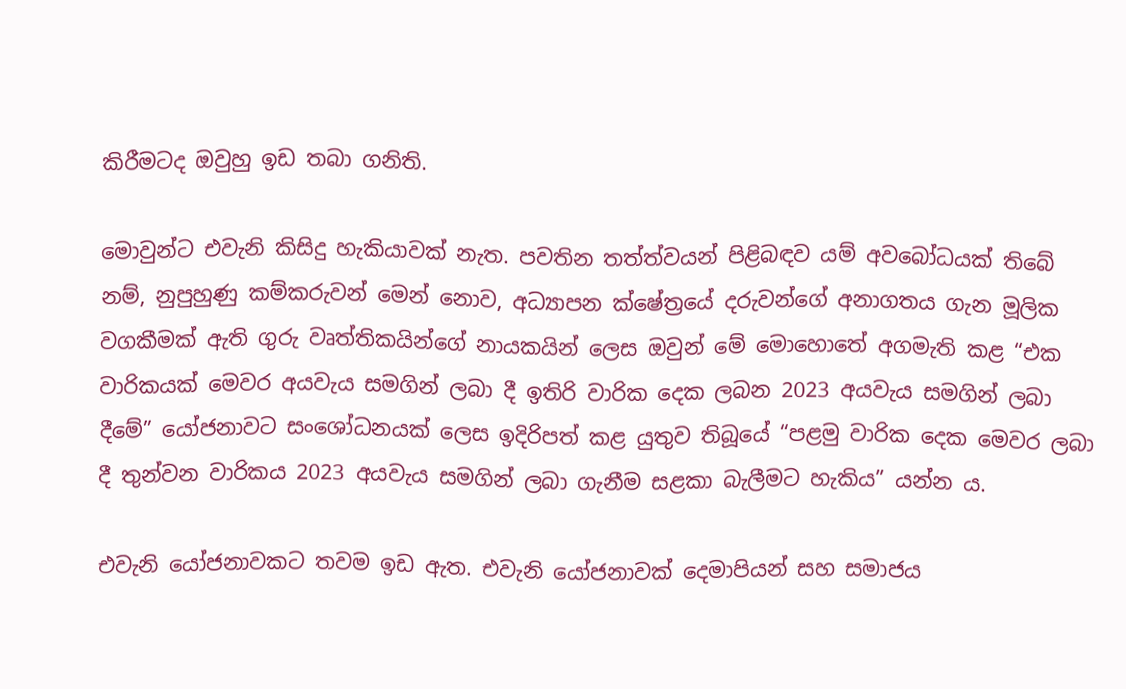කිරීමටද ඔවුහු ඉඩ තබා ගනිති.

මොවුන්ට එවැනි කිසිදු හැකියාවක් නැත. පවතින තත්ත්වයන් පිළිබඳව යම් අවබෝධයක් තිබේ නම්, නුපුහුණු කම්කරුවන් මෙන් නොව, අධ්‍යාපන ක්ෂේත්‍රයේ දරුවන්ගේ අනාගතය ගැන මූලික වගකීමක් ඇති ගුරු වෘත්තිකයින්ගේ නායකයින් ලෙස ඔවුන් මේ මොහොතේ අගමැති කළ “එක වාරිකයක් මෙවර අයවැය සමගින් ලබා දී ඉතිරි වාරික දෙක ලබන 2023 අයවැය සමගින් ලබා දීමේ” යෝජනාවට සංශෝධනයක් ලෙස ඉදිරිපත් කළ යුතුව තිබූයේ “පළමු වාරික දෙක මෙවර ලබා දී තුන්වන වාරිකය 2023 අයවැය සමගින් ලබා ගැනීම සළකා බැලීමට හැකිය” යන්න ය.

එවැනි යෝජනාවකට තවම ඉඩ ඇත. එවැනි යෝජනාවක් දෙමාපියන් සහ සමාජය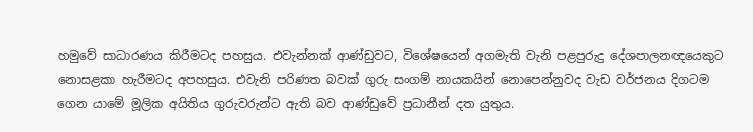හමුවේ සාධාරණය කිරීමටද පහසුය. එවැන්නක් ආණ්ඩුවට, විශේෂයෙන් අගමැති වැනි පළපුරුදු දේශපාලනඥයෙකුට නොසළකා හැරීමටද අපහසුය. එවැනි පරිණත බවක් ගුරු සංගම් නායකයින් නොපෙන්නුවද වැඩ වර්ජනය දිගටම ගෙන යාමේ මූලික අයිතිය ගුරුවරුන්ට ඇති බව ආණ්ඩුවේ ප්‍රධානීන් දත යුතුය.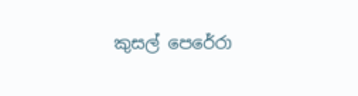කුසල් පෙරේරා